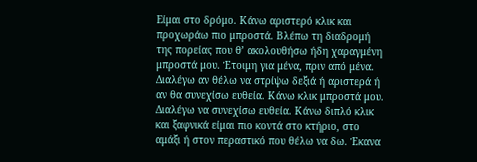Είμαι στο δρόμο. Κάνω αριστερό κλικ και προχωράω πιο μπροστά. Βλέπω τη διαδρομή της πορείας που θ’ ακολουθήσω ήδη χαραγμένη μπροστά μου. Έτοιμη για μένα, πριν από μένα. Διαλέγω αν θέλω να στρίψω δεξιά ή αριστερά ή αν θα συνεχίσω ευθεία. Κάνω κλικ μπροστά μου. Διαλέγω να συνεχίσω ευθεία. Κάνω διπλό κλικ και ξαφνικά είμαι πιο κοντά στο κτήριο, στο αμάξι ή στον περαστικό που θέλω να δω. Έκανα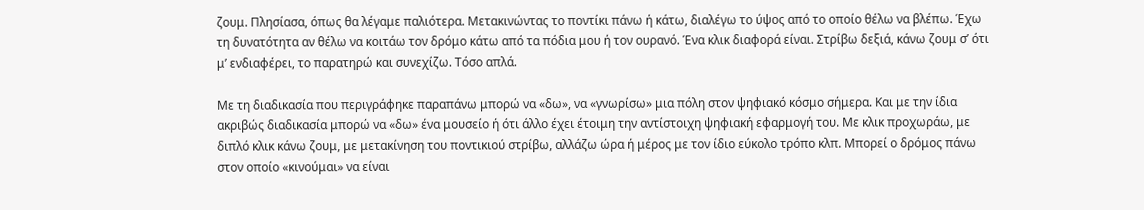ζουμ. Πλησίασα, όπως θα λέγαμε παλιότερα. Μετακινώντας το ποντίκι πάνω ή κάτω, διαλέγω το ύψος από το οποίο θέλω να βλέπω. Έχω τη δυνατότητα αν θέλω να κοιτάω τον δρόμο κάτω από τα πόδια μου ή τον ουρανό. Ένα κλικ διαφορά είναι. Στρίβω δεξιά, κάνω ζουμ σ’ ότι μ’ ενδιαφέρει, το παρατηρώ και συνεχίζω. Τόσο απλά.

Με τη διαδικασία που περιγράφηκε παραπάνω μπορώ να «δω», να «γνωρίσω» μια πόλη στον ψηφιακό κόσμο σήμερα. Και με την ίδια ακριβώς διαδικασία μπορώ να «δω» ένα μουσείο ή ότι άλλο έχει έτοιμη την αντίστοιχη ψηφιακή εφαρμογή του. Με κλικ προχωράω, με διπλό κλικ κάνω ζουμ, με μετακίνηση του ποντικιού στρίβω, αλλάζω ώρα ή μέρος με τον ίδιο εύκολο τρόπο κλπ. Μπορεί ο δρόμος πάνω στον οποίο «κινούμαι» να είναι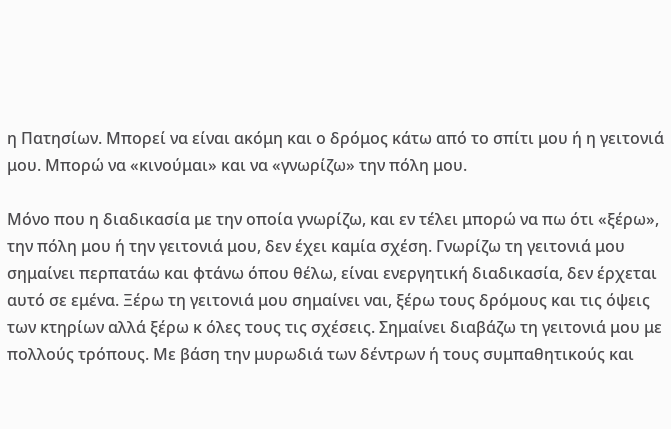η Πατησίων. Μπορεί να είναι ακόμη και ο δρόμος κάτω από το σπίτι μου ή η γειτονιά μου. Μπορώ να «κινούμαι» και να «γνωρίζω» την πόλη μου.

Μόνο που η διαδικασία με την οποία γνωρίζω, και εν τέλει μπορώ να πω ότι «ξέρω», την πόλη μου ή την γειτονιά μου, δεν έχει καμία σχέση. Γνωρίζω τη γειτονιά μου σημαίνει περπατάω και φτάνω όπου θέλω, είναι ενεργητική διαδικασία, δεν έρχεται αυτό σε εμένα. Ξέρω τη γειτονιά μου σημαίνει ναι, ξέρω τους δρόμους και τις όψεις των κτηρίων αλλά ξέρω κ όλες τους τις σχέσεις. Σημαίνει διαβάζω τη γειτονιά μου με πολλούς τρόπους. Με βάση την μυρωδιά των δέντρων ή τους συμπαθητικούς και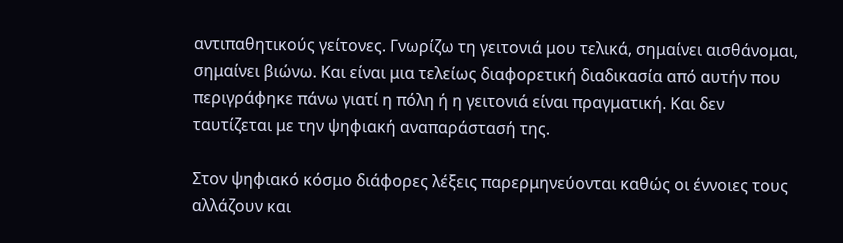αντιπαθητικούς γείτονες. Γνωρίζω τη γειτονιά μου τελικά, σημαίνει αισθάνομαι, σημαίνει βιώνω. Και είναι μια τελείως διαφορετική διαδικασία από αυτήν που περιγράφηκε πάνω γιατί η πόλη ή η γειτονιά είναι πραγματική. Και δεν ταυτίζεται με την ψηφιακή αναπαράστασή της.

Στον ψηφιακό κόσμο διάφορες λέξεις παρερμηνεύονται καθώς οι έννοιες τους αλλάζουν και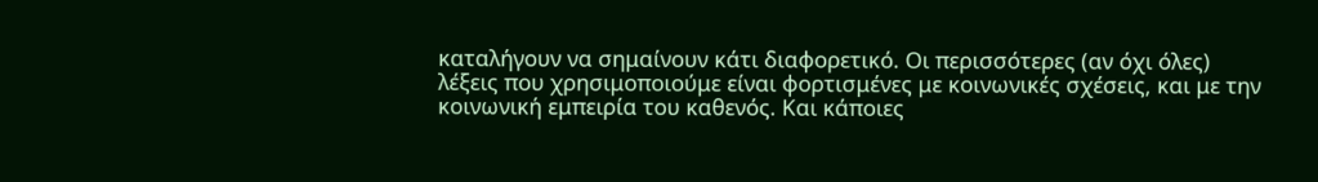καταλήγουν να σημαίνουν κάτι διαφορετικό. Οι περισσότερες (αν όχι όλες) λέξεις που χρησιμοποιούμε είναι φορτισμένες με κοινωνικές σχέσεις, και με την κοινωνική εμπειρία του καθενός. Και κάποιες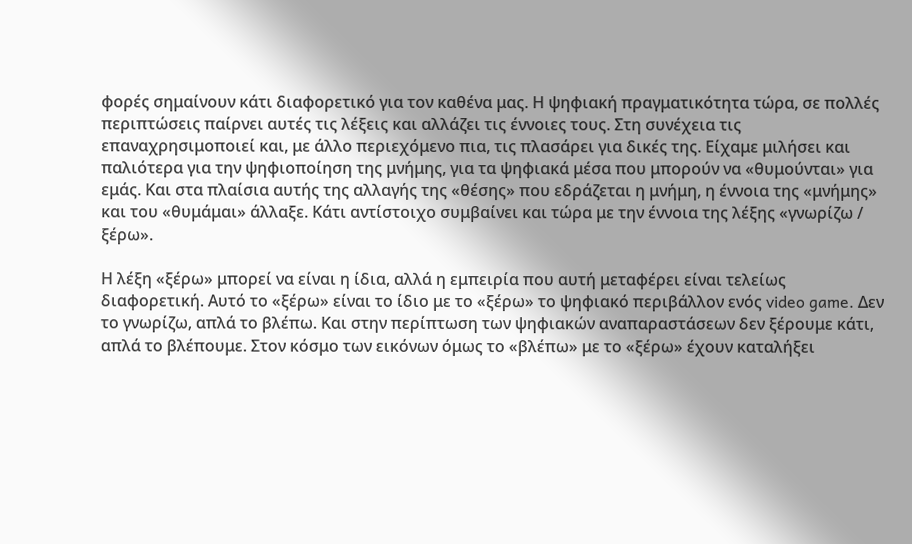φορές σημαίνουν κάτι διαφορετικό για τον καθένα μας. Η ψηφιακή πραγματικότητα τώρα, σε πολλές περιπτώσεις παίρνει αυτές τις λέξεις και αλλάζει τις έννοιες τους. Στη συνέχεια τις επαναχρησιμοποιεί και, με άλλο περιεχόμενο πια, τις πλασάρει για δικές της. Είχαμε μιλήσει και παλιότερα για την ψηφιοποίηση της μνήμης, για τα ψηφιακά μέσα που μπορούν να «θυμούνται» για εμάς. Και στα πλαίσια αυτής της αλλαγής της «θέσης» που εδράζεται η μνήμη, η έννοια της «μνήμης» και του «θυμάμαι» άλλαξε. Κάτι αντίστοιχο συμβαίνει και τώρα με την έννοια της λέξης «γνωρίζω / ξέρω».

Η λέξη «ξέρω» μπορεί να είναι η ίδια, αλλά η εμπειρία που αυτή μεταφέρει είναι τελείως διαφορετική. Αυτό το «ξέρω» είναι το ίδιο με το «ξέρω» το ψηφιακό περιβάλλον ενός video game. Δεν το γνωρίζω, απλά το βλέπω. Και στην περίπτωση των ψηφιακών αναπαραστάσεων δεν ξέρουμε κάτι, απλά το βλέπουμε. Στον κόσμο των εικόνων όμως το «βλέπω» με το «ξέρω» έχουν καταλήξει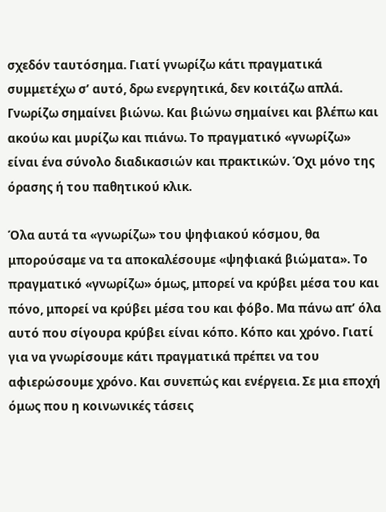σχεδόν ταυτόσημα. Γιατί γνωρίζω κάτι πραγματικά συμμετέχω σ’ αυτό, δρω ενεργητικά, δεν κοιτάζω απλά. Γνωρίζω σημαίνει βιώνω. Και βιώνω σημαίνει και βλέπω και ακούω και μυρίζω και πιάνω. Το πραγματικό «γνωρίζω» είναι ένα σύνολο διαδικασιών και πρακτικών. Όχι μόνο της όρασης ή του παθητικού κλικ.

Όλα αυτά τα «γνωρίζω» του ψηφιακού κόσμου, θα μπορούσαμε να τα αποκαλέσουμε «ψηφιακά βιώματα». Το πραγματικό «γνωρίζω» όμως, μπορεί να κρύβει μέσα του και πόνο, μπορεί να κρύβει μέσα του και φόβο. Μα πάνω απ’ όλα αυτό που σίγουρα κρύβει είναι κόπο. Κόπο και χρόνο. Γιατί για να γνωρίσουμε κάτι πραγματικά πρέπει να του αφιερώσουμε χρόνο. Και συνεπώς και ενέργεια. Σε μια εποχή όμως που η κοινωνικές τάσεις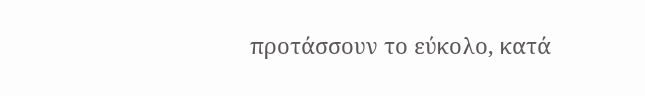προτάσσουν το εύκολο, κατά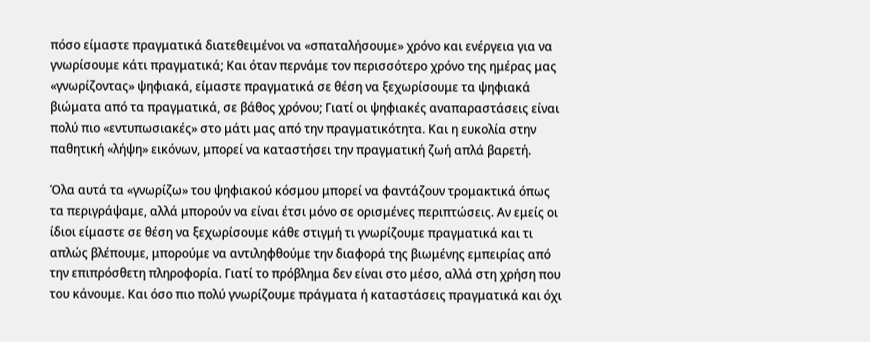πόσο είμαστε πραγματικά διατεθειμένοι να «σπαταλήσουμε» χρόνο και ενέργεια για να γνωρίσουμε κάτι πραγματικά; Και όταν περνάμε τον περισσότερο χρόνο της ημέρας μας «γνωρίζοντας» ψηφιακά, είμαστε πραγματικά σε θέση να ξεχωρίσουμε τα ψηφιακά βιώματα από τα πραγματικά, σε βάθος χρόνου; Γιατί οι ψηφιακές αναπαραστάσεις είναι πολύ πιο «εντυπωσιακές» στο μάτι μας από την πραγματικότητα. Και η ευκολία στην παθητική «λήψη» εικόνων, μπορεί να καταστήσει την πραγματική ζωή απλά βαρετή.

Όλα αυτά τα «γνωρίζω» του ψηφιακού κόσμου μπορεί να φαντάζουν τρομακτικά όπως τα περιγράψαμε, αλλά μπορούν να είναι έτσι μόνο σε ορισμένες περιπτώσεις. Αν εμείς οι ίδιοι είμαστε σε θέση να ξεχωρίσουμε κάθε στιγμή τι γνωρίζουμε πραγματικά και τι απλώς βλέπουμε, μπορούμε να αντιληφθούμε την διαφορά της βιωμένης εμπειρίας από την επιπρόσθετη πληροφορία. Γιατί το πρόβλημα δεν είναι στο μέσο, αλλά στη χρήση που του κάνουμε. Και όσο πιο πολύ γνωρίζουμε πράγματα ή καταστάσεις πραγματικά και όχι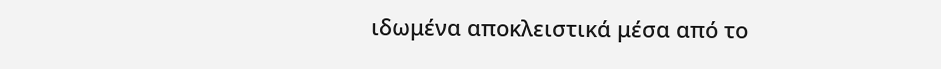ιδωμένα αποκλειστικά μέσα από το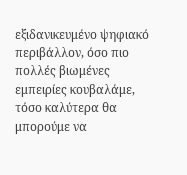εξιδανικευμένο ψηφιακό περιβάλλον, όσο πιο πολλές βιωμένες εμπειρίες κουβαλάμε, τόσο καλύτερα θα μπορούμε να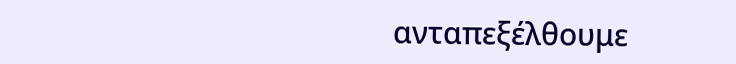ανταπεξέλθουμε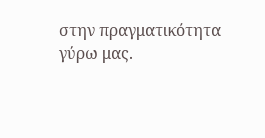στην πραγματικότητα γύρω μας.